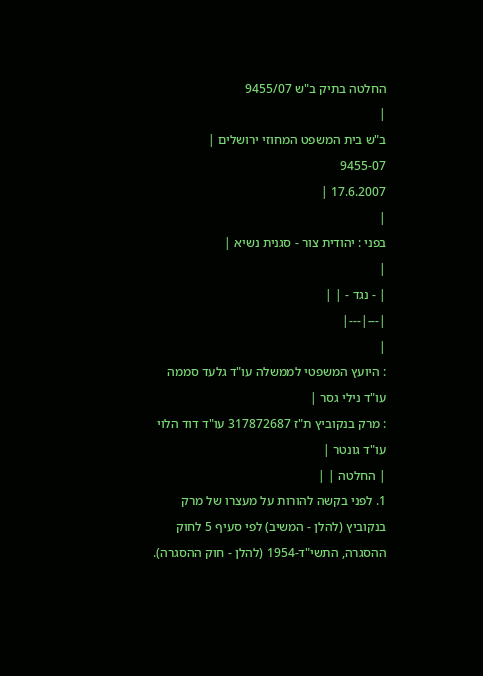החלטה בתיק ב"ש 9455/07
|
ב"ש בית המשפט המחוזי ירושלים |
9455-07
17.6.2007 |
|
בפני : יהודית צור - סגנית נשיא |
|
| - נגד - | |
|---|---|
|
: היועץ המשפטי לממשלה עו"ד גלעד סממה עו"ד נילי גסר |
: מרק בנקוביץ ת"ז 317872687 עו"ד דוד הלוי עו"ד גונטר |
| החלטה | |
1. לפני בקשה להורות על מעצרו של מרק בנקוביץ (להלן - המשיב) לפי סעיף 5 לחוק ההסגרה, התשי"ד-1954 (להלן - חוק ההסגרה).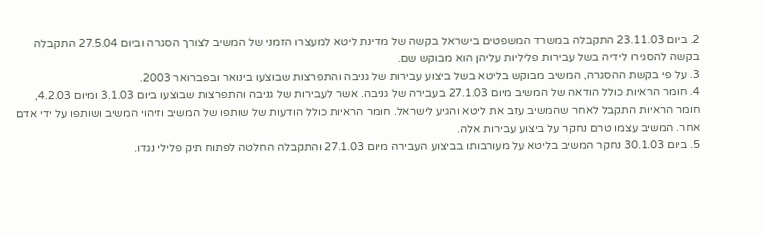2. ביום 23.11.03 התקבלה במשרד המשפטים בישראל בקשה של מדינת ליטא למעצרו הזמני של המשיב לצורך הסגרה וביום 27.5.04 התקבלה בקשה להסגירו לידיה בשל עבירות פליליות עליהן הוא מבוקש שם.
3. על פי בקשת ההסגרה, המשיב מבוקש בליטא בשל ביצוע עבירות של גניבה והתפרצות שבוצעו בינואר ובפברואר 2003.
4. חומר הראיות כולל הודאה של המשיב מיום 27.1.03 בעבירה של גניבה. אשר לעבירות של גניבה והתפרצות שבוצעו ביום 3.1.03 ומיום 4.2.03, חומר הראיות התקבל לאחר שהמשיב עזב את ליטא והגיע לישראל. חומר הראיות כולל הודעות של שותפו של המשיב וזיהוי המשיב ושותפו על ידי אדם אחר. המשיב עצמו טרם נחקר על ביצוע עבירות אלה.
5. ביום 30.1.03 נחקר המשיב בליטא על מעורבותו בביצוע העבירה מיום 27.1.03 והתקבלה החלטה לפתוח תיק פלילי נגדו.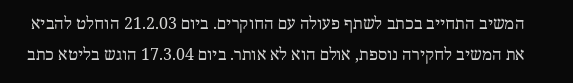המשיב התחייב בכתב לשתף פעולה עם החוקרים. ביום 21.2.03 הוחלט להביא את המשיב לחקירה נוספת, אולם הוא לא אותר. ביום 17.3.04 הוגש בליטא כתב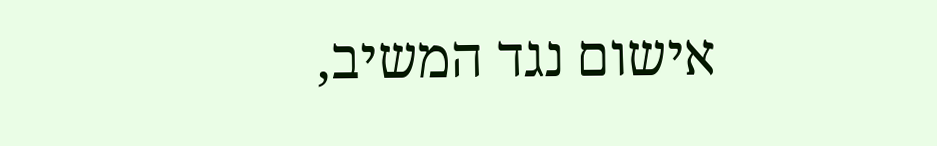אישום נגד המשיב,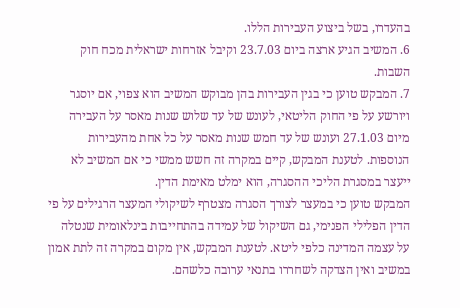בהעדרו, בשל ביצוע העבירות הללו.
6. המשיב הגיע ארצה ביום 23.7.03 וקיבל אזרחות ישראלית מכח חוק השבות.
7. המבקש טוען כי בגין העבירות בהן מבוקש המשיב הוא צפוי, אם יוסגר ויורשע על פי החוק הליטאי, לעונש של עד שלוש שנות מאסר על העבירה מיום 27.1.03 ועונש של עד חמש שנות מאסר על כל אחת מהעבירות הנוספות. לטענת המבקש, קיים במקרה זה חשש ממשי כי אם המשיב לא ייעצר במסגרת הליכי ההסגרה, הוא ימלט מאימת הדין.
המבקש טוען כי במעצר לצורך הסגרה מצטרף לשיקולי המעצר הרגילים על פי הדין הפלילי הפנימי, גם השיקול של עמידה בהתחייבות בינלאומית שנטלה על עצמה המדינה כלפי ליטא. לטענת המבקש, אין מקום במקרה זה לתת אמון במשיב ואין הצדקה לשחררו בתנאי ערובה כלשהם.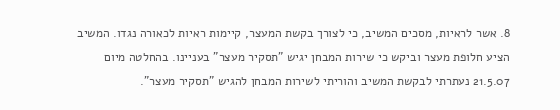8. אשר לראיות, מסכים המשיב, כי לצורך בקשת המעצר, קיימות ראיות לכאורה נגדו. המשיב הציע חלופת מעצר וביקש כי שירות המבחן יגיש "תסקיר מעצר" בעניינו. בהחלטה מיום 21.5.07 נעתרתי לבקשת המשיב והוריתי לשירות המבחן להגיש "תסקיר מעצר".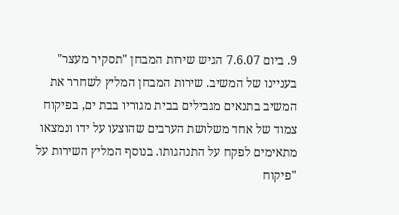9. ביום 7.6.07 הגיש שירות המבחן "תסקיר מעצר" בעניינו של המשיב. שירות המבחן המליץ לשחרר את המשיב בתנאים מגבילים בבית מגוריו בבת ים, בפיקוח צמוד של אחד משלושת הערבים שהוצעו על ידו ונמצאו מתאימים לפקח על התנהגותו. בנוסף המליץ השירות על "פיקוח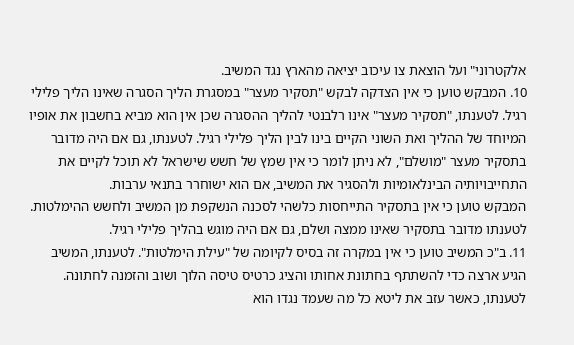אלקטרוני" ועל הוצאת צו עיכוב יציאה מהארץ נגד המשיב.
10. המבקש טוען כי אין הצדקה לבקש "תסקיר מעצר" במסגרת הליך הסגרה שאינו הליך פלילי רגיל. לטענתו, "תסקיר מעצר" אינו רלבנטי להליך ההסגרה שכן אין הוא מביא בחשבון את אופיו המיוחד של ההליך ואת השוני הקיים בינו לבין הליך פלילי רגיל. לטענתו, גם אם היה מדובר בתסקיר מעצר "מושלם", לא ניתן לומר כי אין שמץ של חשש שישראל לא תוכל לקיים את התחייבויותיה הבינלאומיות ולהסגיר את המשיב, אם הוא ישוחרר בתנאי ערבות.
המבקש טוען כי אין בתסקיר התייחסות כלשהי לסכנה הנשקפת מן המשיב ולחשש ההימלטות. לטענתו מדובר בתסקיר שאינו ממצה ושלם, גם אם היה מוגש בהליך פלילי רגיל.
11. ב"כ המשיב טוען כי אין במקרה זה בסיס לקיומה של "עילת הימלטות". לטענתו, המשיב הגיע ארצה כדי להשתתף בחתונת אחותו והציג כרטיס טיסה הלוך ושוב והזמנה לחתונה. לטענתו, כאשר עזב את ליטא כל מה שעמד נגדו הוא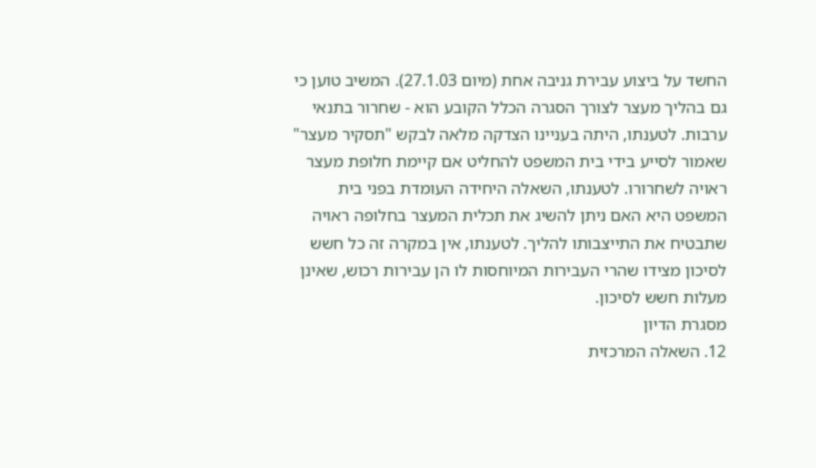החשד על ביצוע עבירת גניבה אחת (מיום 27.1.03). המשיב טוען כי גם בהליך מעצר לצורך הסגרה הכלל הקובע הוא - שחרור בתנאי ערבות. לטענתו, היתה בעניינו הצדקה מלאה לבקש "תסקיר מעצר" שאמור לסייע בידי בית המשפט להחליט אם קיימת חלופת מעצר ראויה לשחרורו. לטענתו, השאלה היחידה העומדת בפני בית המשפט היא האם ניתן להשיג את תכלית המעצר בחלופה ראויה שתבטיח את התייצבותו להליך. לטענתו, אין במקרה זה כל חשש לסיכון מצידו שהרי העבירות המיוחסות לו הן עבירות רכוש, שאינן מעלות חשש לסיכון.
מסגרת הדיון
12. השאלה המרכזית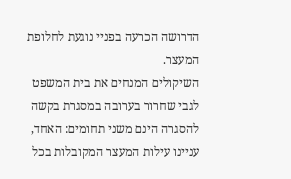הדרושה הכרעה בפניי נוגעת לחלופת המעצר.
השיקולים המנחים את בית המשפט לגבי שחרור בערובה במסגרת בקשה להסגרה הינם משני תחומים: האחד, עניינו עילות המעצר המקובלות בכל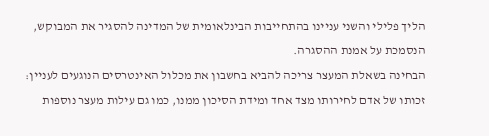הליך פלילי והשני עניינו בהתחייבות הבינלאומית של המדינה להסגיר את המבוקש, הנסמכת על אמנת ההסגרה.
הבחינה בשאלת המעצר צריכה להביא בחשבון את מכלול האינטרסים הנוגעים לעניין: זכותו של אדם לחירותו מצד אחד ומידת הסיכון ממנו, כמו גם עילות מעצר נוספות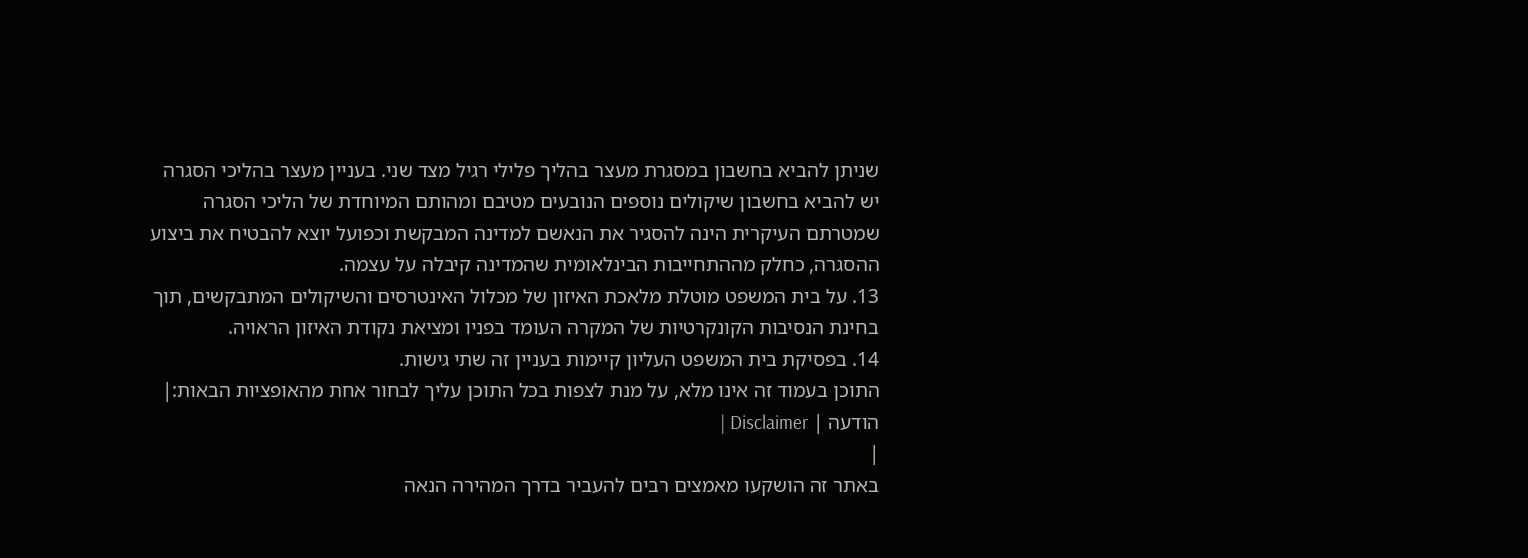שניתן להביא בחשבון במסגרת מעצר בהליך פלילי רגיל מצד שני. בעניין מעצר בהליכי הסגרה יש להביא בחשבון שיקולים נוספים הנובעים מטיבם ומהותם המיוחדת של הליכי הסגרה שמטרתם העיקרית הינה להסגיר את הנאשם למדינה המבקשת וכפועל יוצא להבטיח את ביצוע ההסגרה, כחלק מההתחייבות הבינלאומית שהמדינה קיבלה על עצמה.
13. על בית המשפט מוטלת מלאכת האיזון של מכלול האינטרסים והשיקולים המתבקשים, תוך בחינת הנסיבות הקונקרטיות של המקרה העומד בפניו ומציאת נקודת האיזון הראויה.
14. בפסיקת בית המשפט העליון קיימות בעניין זה שתי גישות.
התוכן בעמוד זה אינו מלא, על מנת לצפות בכל התוכן עליך לבחור אחת מהאופציות הבאות:| הודעה | Disclaimer |
|
באתר זה הושקעו מאמצים רבים להעביר בדרך המהירה הנאה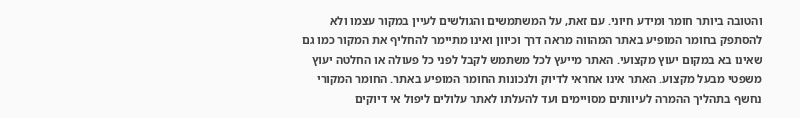והטובה ביותר חומר ומידע חיוני. עם זאת, על המשתמשים והגולשים לעיין במקור עצמו ולא להסתפק בחומר המופיע באתר המהווה מראה דרך וכיוון ואינו מתיימר להחליף את המקור כמו גם שאינו בא במקום יעוץ מקצועי. האתר מייעץ לכל משתמש לקבל לפני כל פעולה או החלטה יעוץ משפטי מבעל מקצוע. האתר אינו אחראי לדיוק ולנכונות החומר המופיע באתר. החומר המקורי נחשף בתהליך ההמרה לעיוותים מסויימים ועד להעלתו לאתר עלולים ליפול אי דיוקים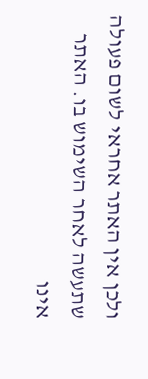ולכן אין האתר אחראי לשום פעולה שתעשה לאחר השימוש בו. האתר אינו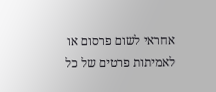אחראי לשום פרסום או לאמיתות פרטים של כל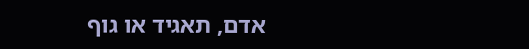אדם, תאגיד או גוף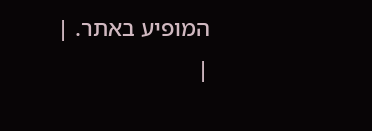המופיע באתר. |
|